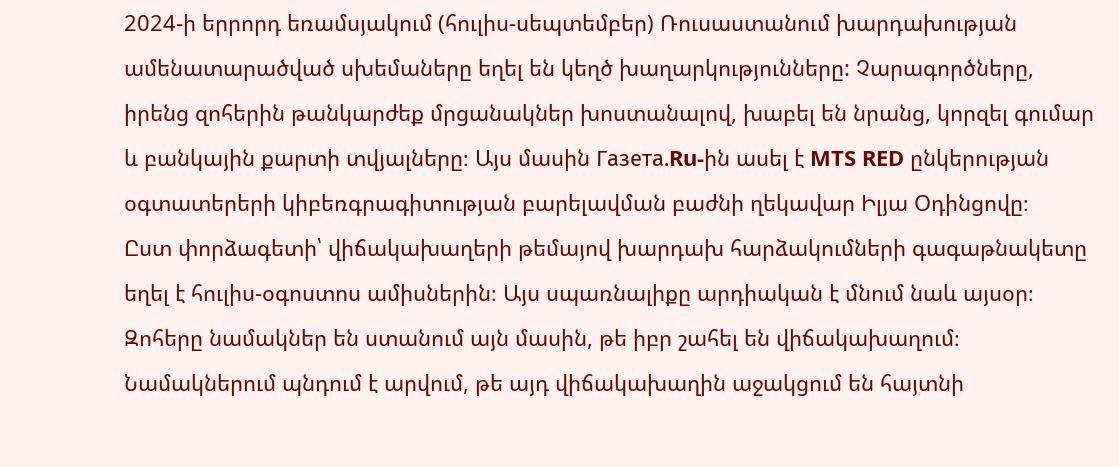2024-ի երրորդ եռամսյակում (հուլիս-սեպտեմբեր) Ռուսաստանում խարդախության ամենատարածված սխեմաները եղել են կեղծ խաղարկությունները: Չարագործները, իրենց զոհերին թանկարժեք մրցանակներ խոստանալով, խաբել են նրանց, կորզել գումար և բանկային քարտի տվյալները։ Այս մասին Газета.Ru-ին ասել է MTS RED ընկերության օգտատերերի կիբեռգրագիտության բարելավման բաժնի ղեկավար Իլյա Օդինցովը։
Ըստ փորձագետի՝ վիճակախաղերի թեմայով խարդախ հարձակումների գագաթնակետը եղել է հուլիս-օգոստոս ամիսներին։ Այս սպառնալիքը արդիական է մնում նաև այսօր։ Զոհերը նամակներ են ստանում այն մասին, թե իբր շահել են վիճակախաղում։ Նամակներում պնդում է արվում, թե այդ վիճակախաղին աջակցում են հայտնի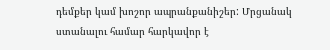դեմքեր կամ խոշոր ապրանքանիշեր: Մրցանակ ստանալու համար հարկավոր է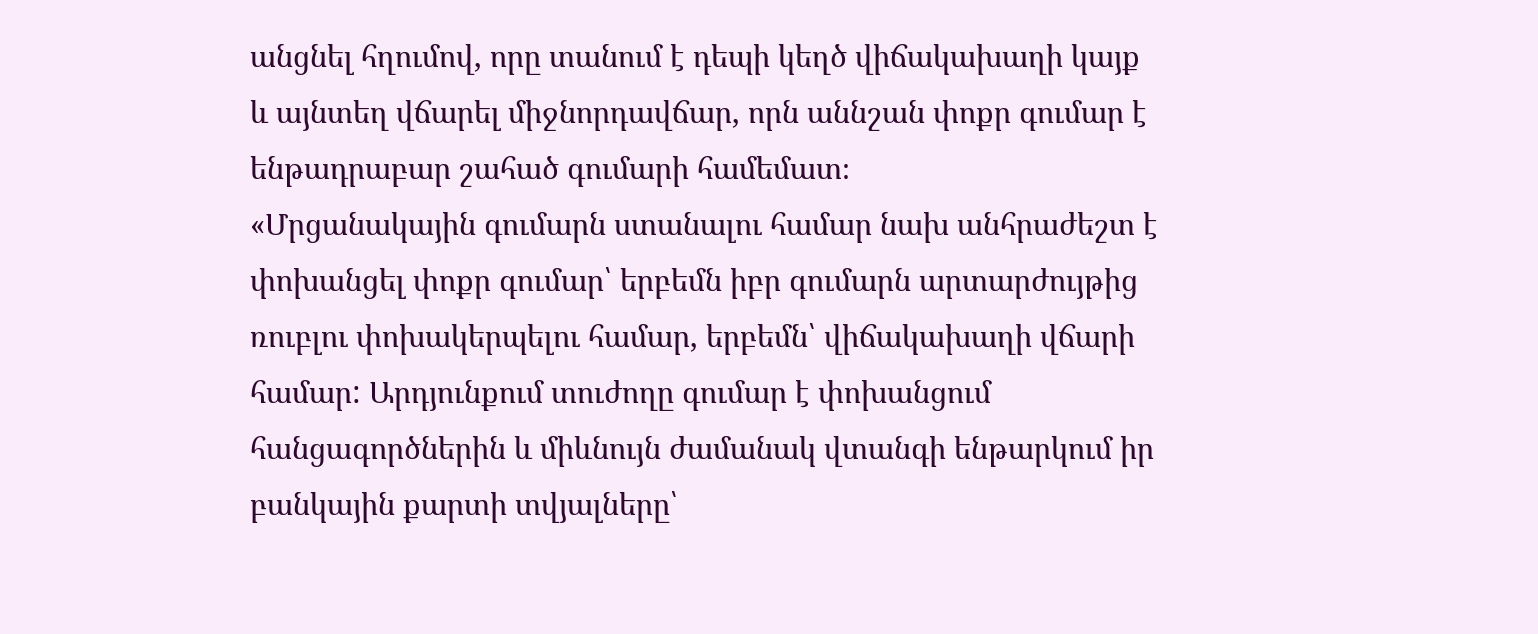անցնել հղումով, որը տանում է դեպի կեղծ վիճակախաղի կայք և այնտեղ վճարել միջնորդավճար, որն աննշան փոքր գումար է ենթադրաբար շահած գումարի համեմատ։
«Մրցանակային գումարն ստանալու համար նախ անհրաժեշտ է փոխանցել փոքր գումար՝ երբեմն իբր գումարն արտարժույթից ռուբլու փոխակերպելու համար, երբեմն՝ վիճակախաղի վճարի համար: Արդյունքում տուժողը գումար է փոխանցում հանցագործներին և միևնույն ժամանակ վտանգի ենթարկում իր բանկային քարտի տվյալները՝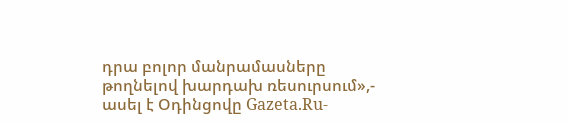դրա բոլոր մանրամասները թողնելով խարդախ ռեսուրսում»,- ասել է Օդինցովը Gazeta.Ru-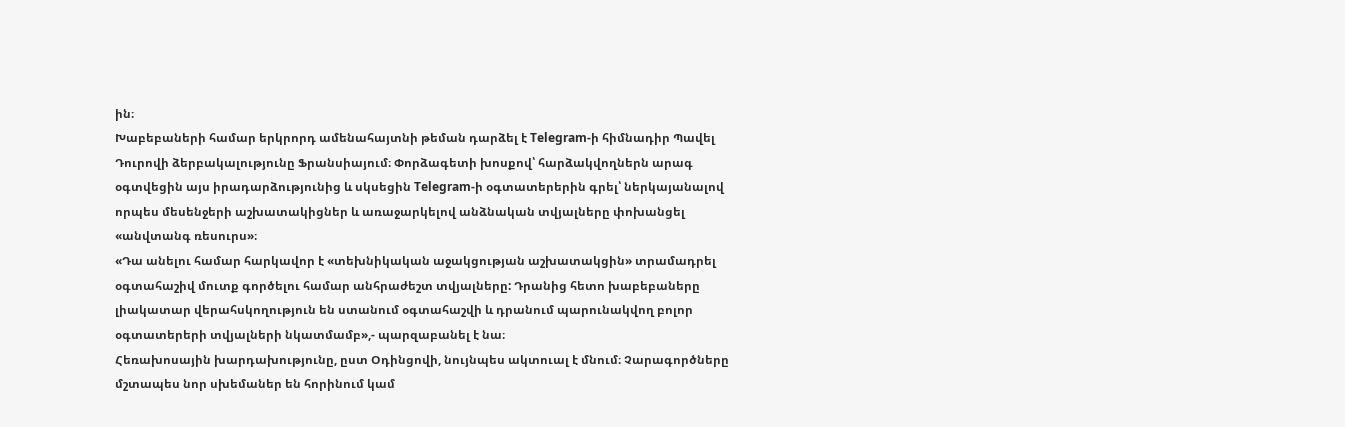ին։
Խաբեբաների համար երկրորդ ամենահայտնի թեման դարձել է Telegram-ի հիմնադիր Պավել Դուրովի ձերբակալությունը Ֆրանսիայում։ Փորձագետի խոսքով՝ հարձակվողներն արագ օգտվեցին այս իրադարձությունից և սկսեցին Telegram-ի օգտատերերին գրել՝ ներկայանալով որպես մեսենջերի աշխատակիցներ և առաջարկելով անձնական տվյալները փոխանցել «անվտանգ ռեսուրս»։
«Դա անելու համար հարկավոր է «տեխնիկական աջակցության աշխատակցին» տրամադրել օգտահաշիվ մուտք գործելու համար անհրաժեշտ տվյալները: Դրանից հետո խաբեբաները լիակատար վերահսկողություն են ստանում օգտահաշվի և դրանում պարունակվող բոլոր օգտատերերի տվյալների նկատմամբ»,- պարզաբանել է նա։
Հեռախոսային խարդախությունը, ըստ Օդինցովի, նույնպես ակտուալ է մնում։ Չարագործները մշտապես նոր սխեմաներ են հորինում կամ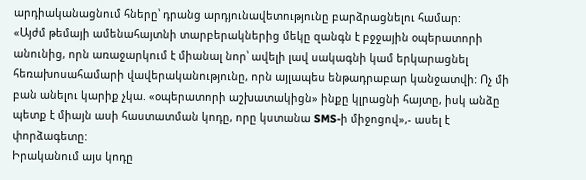արդիականացնում հները՝ դրանց արդյունավետությունը բարձրացնելու համար:
«Այժմ թեմայի ամենահայտնի տարբերակներից մեկը զանգն է բջջային օպերատորի անունից, որն առաջարկում է միանալ նոր՝ ավելի լավ սակագնի կամ երկարացնել հեռախոսահամարի վավերականությունը, որն այլապես ենթադրաբար կանջատվի: Ոչ մի բան անելու կարիք չկա. «օպերատորի աշխատակիցն» ինքը կլրացնի հայտը, իսկ անձը պետք է միայն ասի հաստատման կոդը, որը կստանա SMS-ի միջոցով»,- ասել է փորձագետը:
Իրականում այս կոդը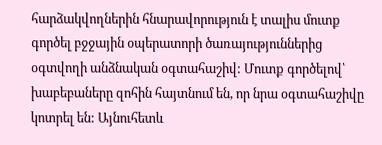հարձակվողներին հնարավորություն է տալիս մուտք գործել բջջային օպերատորի ծառայություններից օգտվողի անձնական օգտահաշիվ: Մուտք գործելով՝ խաբեբաները զոհին հայտնում են, որ նրա օգտահաշիվը կոտրել են: Այնուհետև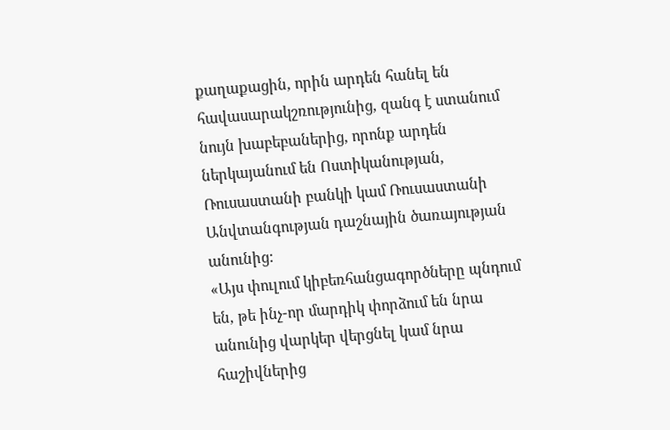քաղաքացին, որին արդեն հանել են հավասարակշռությունից, զանգ է ստանում նույն խաբեբաներից, որոնք արդեն ներկայանում են Ոստիկանության, Ռուսաստանի բանկի կամ Ռուսաստանի Անվտանգության դաշնային ծառայության անունից:
«Այս փուլում կիբեռհանցագործները պնդում են, թե ինչ-որ մարդիկ փորձում են նրա անունից վարկեր վերցնել կամ նրա հաշիվներից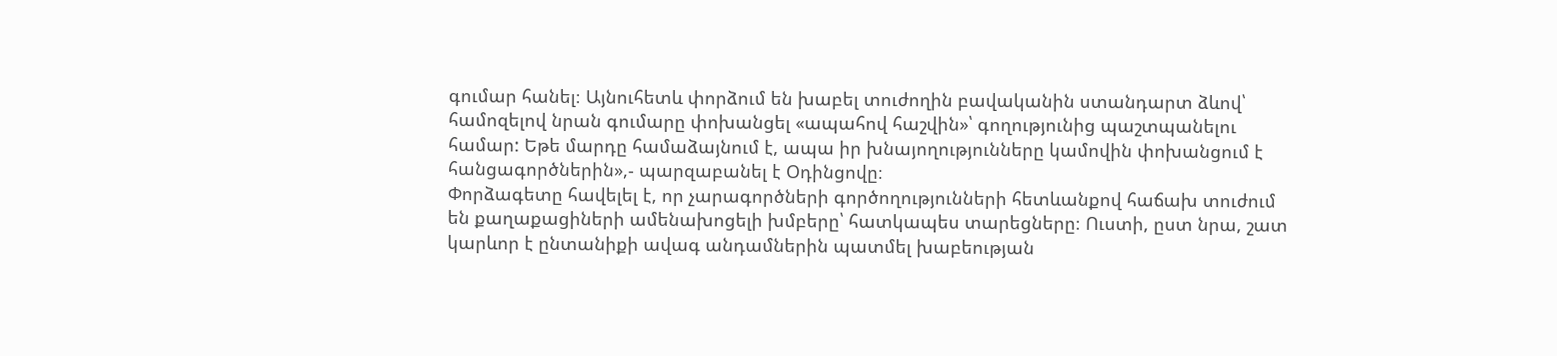գումար հանել։ Այնուհետև փորձում են խաբել տուժողին բավականին ստանդարտ ձևով՝ համոզելով նրան գումարը փոխանցել «ապահով հաշվին»՝ գողությունից պաշտպանելու համար: Եթե մարդը համաձայնում է, ապա իր խնայողությունները կամովին փոխանցում է հանցագործներին»,- պարզաբանել է Օդինցովը։
Փորձագետը հավելել է, որ չարագործների գործողությունների հետևանքով հաճախ տուժում են քաղաքացիների ամենախոցելի խմբերը՝ հատկապես տարեցները։ Ուստի, ըստ նրա, շատ կարևոր է ընտանիքի ավագ անդամներին պատմել խաբեության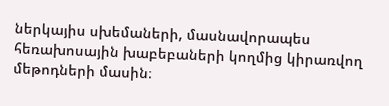ներկայիս սխեմաների, մասնավորապես հեռախոսային խաբեբաների կողմից կիրառվող մեթոդների մասին։